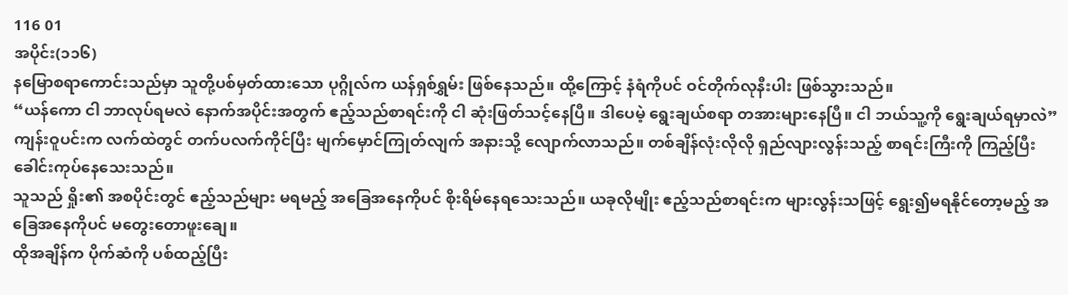116 01
အပိုင်း(၁၁၆)
နမြောစရာကောင်းသည်မှာ သူတို့ပစ်မှတ်ထားသော ပုဂ္ဂိုလ်က ယန်ရှစ်ရွှမ်း ဖြစ်နေသည်။ ထို့ကြောင့် နံရံကိုပင် ဝင်တိုက်လုနီးပါး ဖြစ်သွားသည်။
“ယန်ကော ငါ ဘာလုပ်ရမလဲ နောက်အပိုင်းအတွက် ဧည့်သည်စာရင်းကို ငါ ဆုံးဖြတ်သင့်နေပြီ။ ဒါပေမဲ့ ရွေးချယ်စရာ တအားများနေပြီ။ ငါ ဘယ်သူ့ကို ရွေးချယ်ရမှာလဲ”
ကျန်းဝူပင်းက လက်ထဲတွင် တက်ပလက်ကိုင်ပြီး မျက်မှောင်ကြုတ်လျက် အနားသို့ လျောက်လာသည်။ တစ်ချိန်လုံးလိုလို ရှည်လျားလွန်းသည့် စာရင်းကြီးကို ကြည့်ပြီး ခေါင်းကုပ်နေသေးသည်။
သူသည် ရှိုး၏ အစပိုင်းတွင် ဧည့်သည်များ မရမည့် အခြေအနေကိုပင် စိုးရိမ်နေရသေးသည်။ ယခုလိုမျိုး ဧည့်သည်စာရင်းက များလွန်းသဖြင့် ရွေး၍မရနိုင်တော့မည့် အခြေအနေကိုပင် မတွေးတောဖူးချေ။
ထိုအချိန်က ပိုက်ဆံကို ပစ်ထည့်ပြီး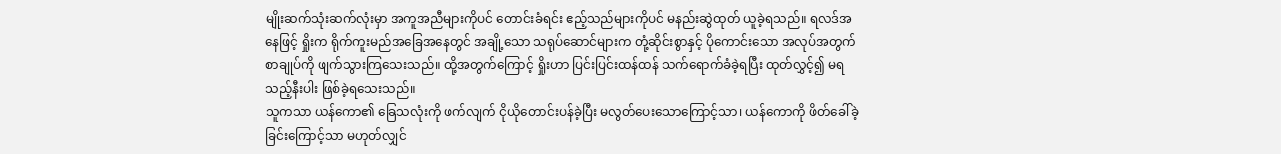မျိုးဆက်သုံးဆက်လုံးမှာ အကူအညီများကိုပင် တောင်းခံရင်း ဧည့်သည်များကိုပင် မနည်းဆွဲထုတ် ယူခဲ့ရသည်။ ရလဒ်အနေဖြင့် ရှိုးက ရိုက်ကူးမည်အခြေအနေတွင် အချို့သော သရုပ်ဆောင်များက တုံ့ဆိုင်းစွာနှင့် ပိုကောင်းသော အလုပ်အတွက် စာချုပ်ကို ဖျက်သွားကြသေးသည်။ ထို့အတွက်ကြောင့် ရှိုးဟာ ပြင်းပြင်းထန်ထန် သက်ရောက်ခံခဲ့ရပြီး ထုတ်လွှင့်၍ မရသည့်နီးပါး ဖြစ်ခဲ့ရသေးသည်။
သူကသာ ယန်ကော၏ ခြေသလုံးကို ဖက်လျက် ငိုယိုတောင်းပန်ခဲ့ပြီး မလွတ်ပေးသောကြောင့်သာ၊ ယန်ကောကို ဖိတ်ခေါ်ခဲ့ခြင်းကြောင့်သာ မဟုတ်လျှင်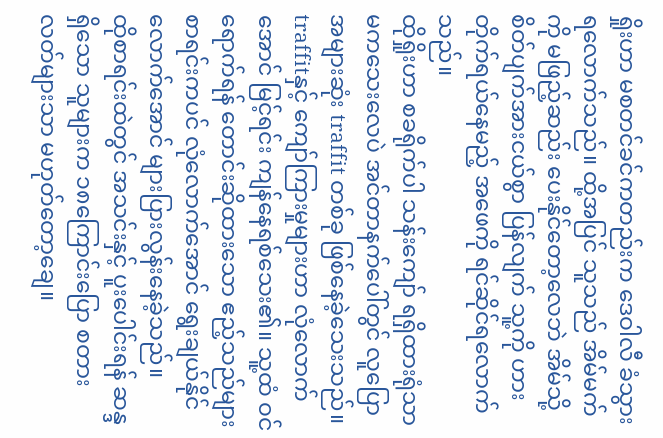ရှိုးဟာ မစတင်ခင်ကတည်းက ဒေဝါလီ ခံသွားရလောက်သည်။ ထို့အပြင် သူသည် အိမ်မက်ကို မဖြည့်ဆည်း ပေးနိုင်တော့လေဘဲ အိမ်သို့ စိတ်ပျက်အားငယ်စွာ ပြန်လျက် သူ့ကို ဟားတိုက်ရယ်နေမည့် အဖေကို ရင်ဆိုင်ရလောက်သည်။
ထိုရှိုးဟာ စခရိုက်ပါ သန်းကျော် ရရှိထားရုံသာ မကသေးလေပဲ အင်တာနက်ပေါ်တွင် လူပြောအများဆုံး traffit တစ်ခု ဖြစ်နေခဲ့သေးသည်။ traffitနှင့် ကျော်ကြားမှုများဟာ လုံလောက်အောင် မြင့်ရင်း ကျန်နေရစ်သေး၏။ သူ့ထံ ဝင်ရောက်ရန် တောင်းဆိုထားသော ဧည့်သည်များ စာရင်းကပင် လုံလောက်အောင် ရွေးချယ်နိုင်လောက်အောင် များပြားလွန်းနေခဲ့သည်။
ထိုစာရင်းထဲတွင် အသင်းနှင့် ပူးပေါင်းရန် ဆန္ဒရှိသော သူများက ၁၈ကြောင်းပြော စတားလတ်များသာ မဟုတ်တော့ချေ။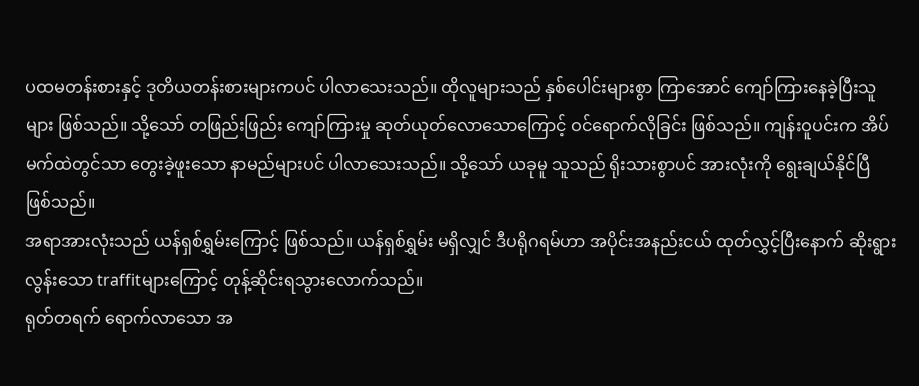ပထမတန်းစားနှင့် ဒုတိယတန်းစားများကပင် ပါလာသေးသည်။ ထိုလူများသည် နှစ်ပေါင်းများစွာ ကြာအောင် ကျော်ကြားနေခဲ့ပြီးသူများ ဖြစ်သည်။ သို့သော် တဖြည်းဖြည်း ကျော်ကြားမှု ဆုတ်ယုတ်လောသောကြောင့် ဝင်ရောက်လိုခြင်း ဖြစ်သည်။ ကျန်းဝူပင်းက အိပ်မက်ထဲတွင်သာ တွေးခဲ့ဖူးသော နာမည်များပင် ပါလာသေးသည်။ သို့သော် ယခုမူ သူသည် ရိုးသားစွာပင် အားလုံးကို ရွေးချယ်နိုင်ပြီ ဖြစ်သည်။
အရာအားလုံးသည် ယန်ရှစ်ရွှမ်းကြောင့် ဖြစ်သည်။ ယန်ရှစ်ရွှမ်း မရှိလျှင် ဒီပရိုဂရမ်ဟာ အပိုင်းအနည်းငယ် ထုတ်လွှင့်ပြီးနောက် ဆိုးရွားလွန်းသော traffitများကြောင့် တုန့်ဆိုင်းရသွားလောက်သည်။
ရုတ်တရက် ရောက်လာသော အ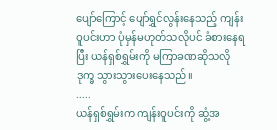ပျော်ကြောင့် ပျော်ရွှင်လွန်းနေသည့် ကျန်းဝူပင်းဟာ ပုံမှန်မဟုတ်သလိုပင် ခံစားနေရပြီး ယန်ရှစ်ရွှမ်းကို မကြာခဏဆိုသလို ဒုက္ခ သွားသွားပေးနေသည်။
.....
ယန်ရှစ်ရွှမ်းက ကျန်းဝူပင်းကို ဆွံ့အ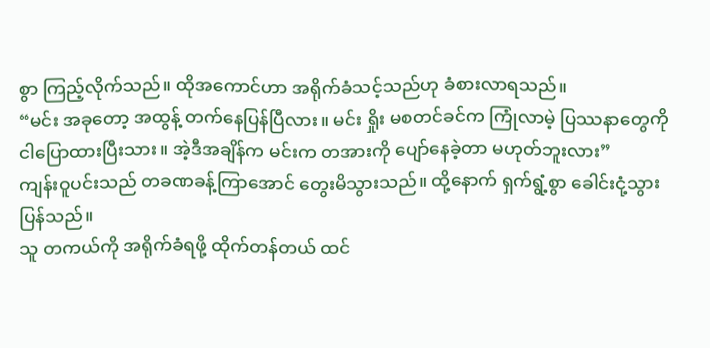စွာ ကြည့်လိုက်သည်။ ထိုအကောင်ဟာ အရိုက်ခံသင့်သည်ဟု ခံစားလာရသည်။
“မင်း အခုတော့ အထွန့် တက်နေပြန်ပြီလား။ မင်း ရှိုး မစတင်ခင်က ကြုံလာမဲ့ ပြဿနာတွေကို ငါပြောထားပြီးသား။ အဲ့ဒီအချိန်က မင်းက တအားကို ပျော်နေခဲ့တာ မဟုတ်ဘူးလား”
ကျန်းဝူပင်းသည် တခဏခန့်ကြာအောင် တွေးမိသွားသည်။ ထို့နောက် ရှက်ရွံ့စွာ ခေါင်းငုံ့သွားပြန်သည်။
သူ တကယ်ကို အရိုက်ခံရဖို့ ထိုက်တန်တယ် ထင်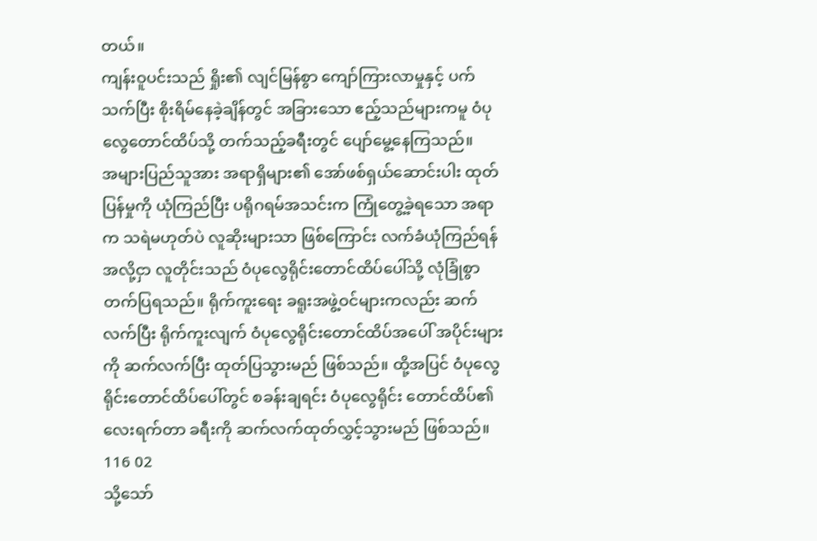တယ်။
ကျန်းဝူပင်းသည် ရှိုး၏ လျင်မြန်စွာ ကျော်ကြားလာမှုနှင့် ပက်သက်ပြီး စိုးရိမ်နေခဲ့ချိန်တွင် အခြားသော ဧည့်သည်များကမူ ဝံပုလွေတောင်ထိပ်သို့ တက်သည့်ခရီးတွင် ပျော်မွေ့နေကြသည်။
အများပြည်သူအား အရာရှိများ၏ အော်ဖစ်ရှယ်ဆောင်းပါး ထုတ်ပြန်မှုကို ယုံကြည်ပြီး ပရိုဂရမ်အသင်းက ကြုံတွေ့ခဲ့ရသော အရာက သရဲမဟုတ်ပဲ လူဆိုးများသာ ဖြစ်ကြောင်း လက်ခံယုံကြည်ရန် အလို့ငှာ လူတိုင်းသည် ဝံပုလွေရိုင်းတောင်ထိပ်ပေါ်သို့ လုံခြုံစွာ တက်ပြရသည်။ ရိုက်ကူးရေး ခရူးအဖွဲ့ဝင်များကလည်း ဆက်လက်ပြီး ရိုက်ကူးလျက် ဝံပုလွေရိုင်းတောင်ထိပ်အပေါ် အပိုင်းများကို ဆက်လက်ပြီး ထုတ်ပြသွားမည် ဖြစ်သည်။ ထို့အပြင် ဝံပုလွေရိုင်းတောင်ထိပ်ပေါ်တွင် စခန်းချရင်း ဝံပုလွေရိုင်း တောင်ထိပ်၏ လေးရက်တာ ခရီးကို ဆက်လက်ထုတ်လွှင့်သွားမည် ဖြစ်သည်။
116 02
သို့သော်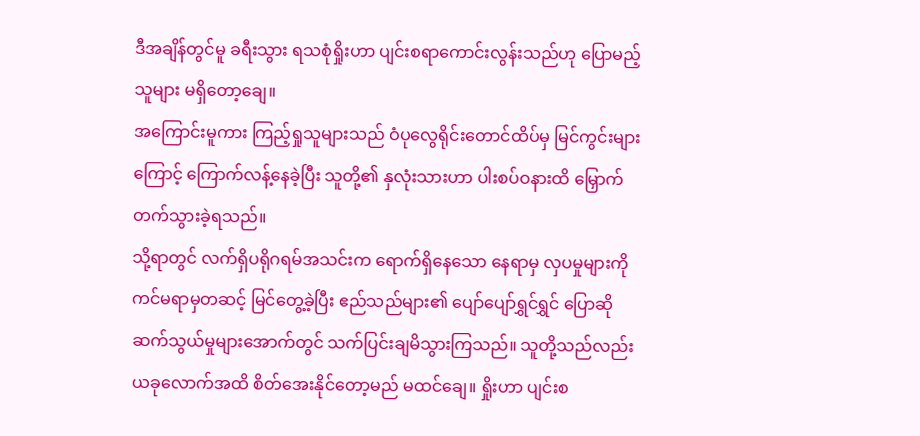ဒီအချိန်တွင်မူ ခရီးသွား ရသစုံရှိုးဟာ ပျင်းစရာကောင်းလွန်းသည်ဟု ပြောမည့်သူများ မရှိတော့ချေ။
အကြောင်းမူကား ကြည့်ရှုသူများသည် ဝံပုလွေရိုင်းတောင်ထိပ်မှ မြင်ကွင်းများကြောင့် ကြောက်လန့်နေခဲ့ပြီး သူတို့၏ နှလုံးသားဟာ ပါးစပ်ဝနားထိ မြှောက်တက်သွားခဲ့ရသည်။
သို့ရာတွင် လက်ရှိပရိုဂရမ်အသင်းက ရောက်ရှိနေသော နေရာမှ လှပမှုများကို ကင်မရာမှတဆင့် မြင်တွေ့ခဲ့ပြီး ဧည်သည်များ၏ ပျော်ပျော်ရွှင်ရွှင် ပြောဆိုဆက်သွယ်မှုများအောက်တွင် သက်ပြင်းချမိသွားကြသည်။ သူတို့သည်လည်း ယခုလောက်အထိ စိတ်အေးနိုင်တော့မည် မထင်ချေ။ ရှိုးဟာ ပျင်းစ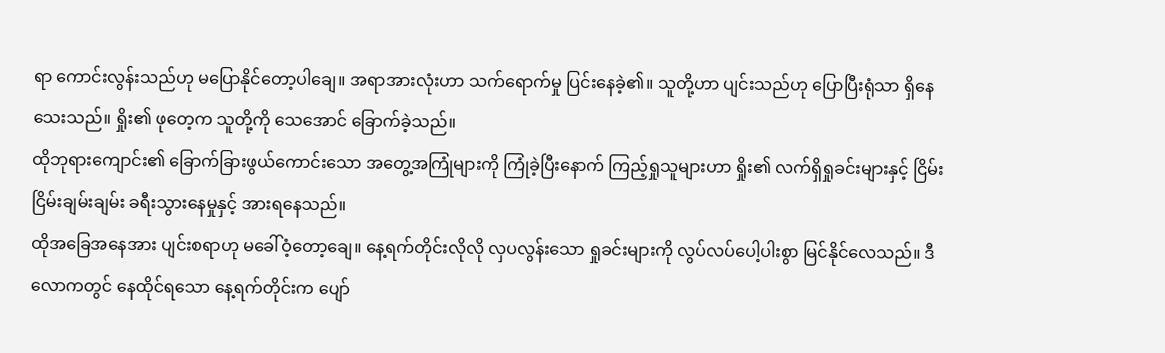ရာ ကောင်းလွန်းသည်ဟု မပြောနိုင်တော့ပါချေ။ အရာအားလုံးဟာ သက်ရောက်မှု ပြင်းနေခဲ့၏။ သူတို့ဟာ ပျင်းသည်ဟု ပြောပြီးရုံသာ ရှိနေသေးသည်။ ရှိုး၏ ဖုတေ့က သူတို့ကို သေအောင် ခြောက်ခဲ့သည်။
ထိုဘုရားကျောင်း၏ ခြောက်ခြားဖွယ်ကောင်းသော အတွေ့အကြုံများကို ကြုံခဲ့ပြီးနောက် ကြည့်ရှုသူများဟာ ရှိုး၏ လက်ရှိရှုခင်းများနှင့် ငြိမ်းငြိမ်းချမ်းချမ်း ခရီးသွားနေမှုနှင့် အားရနေသည်။
ထိုအခြေအနေအား ပျင်းစရာဟု မခေါ်ဝံ့တော့ချေ။ နေ့ရက်တိုင်းလိုလို လှပလွန်းသော ရှုခင်းများကို လွပ်လပ်ပေါ့ပါးစွာ မြင်နိုင်လေသည်။ ဒီလောကတွင် နေထိုင်ရသော နေ့ရက်တိုင်းက ပျော်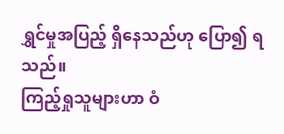ရွှင်မှုအပြည့် ရှိနေသည်ဟု ပြော၍ ရသည်။
ကြည့်ရှုသူများဟာ ဝံ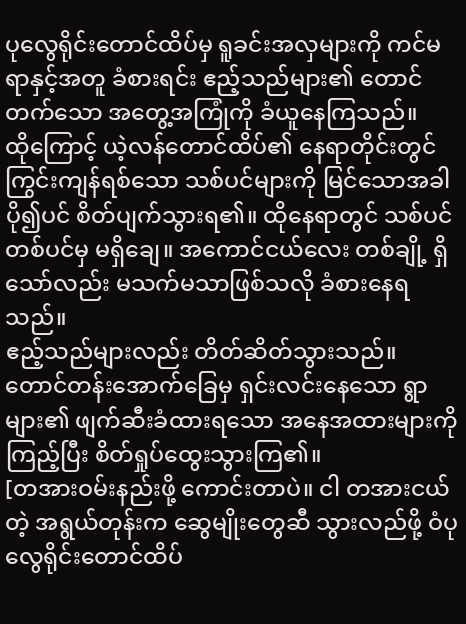ပုလွေရိုင်းတောင်ထိပ်မှ ရူခင်းအလှများကို ကင်မရာနှင့်အတူ ခံစားရင်း ဧည့်သည်များ၏ တောင်တက်သော အတွေ့အကြုံကို ခံယူနေကြသည်။
ထိုကြောင့် ယဲ့လန်တောင်ထိပ်၏ နေရာတိုင်းတွင် ကြွင်းကျန်ရစ်သော သစ်ပင်များကို မြင်သောအခါ ပို၍ပင် စိတ်ပျက်သွားရ၏။ ထိုနေရာတွင် သစ်ပင်တစ်ပင်မှ မရှိချေ။ အကောင်ငယ်လေး တစ်ချို့ ရှိသော်လည်း မသက်မသာဖြစ်သလို ခံစားနေရသည်။
ဧည့်သည်များလည်း တိတ်ဆိတ်သွားသည်။ တောင်တန်းအောက်ခြေမှ ရှင်းလင်းနေသော ရွာများ၏ ဖျက်ဆီးခံထားရသော အနေအထားများကို ကြည့်ပြီး စိတ်ရှုပ်ထွေးသွားကြ၏။
[တအားဝမ်းနည်းဖို့ ကောင်းတာပဲ။ ငါ တအားငယ်တဲ့ အရွယ်တုန်းက ဆွေမျိုးတွေဆီ သွားလည်ဖို့ ဝံပုလွေရိုင်းတောင်ထိပ်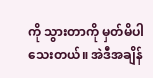ကို သွားတာကို မှတ်မိပါသေးတယ်။ အဲဒီအချိန်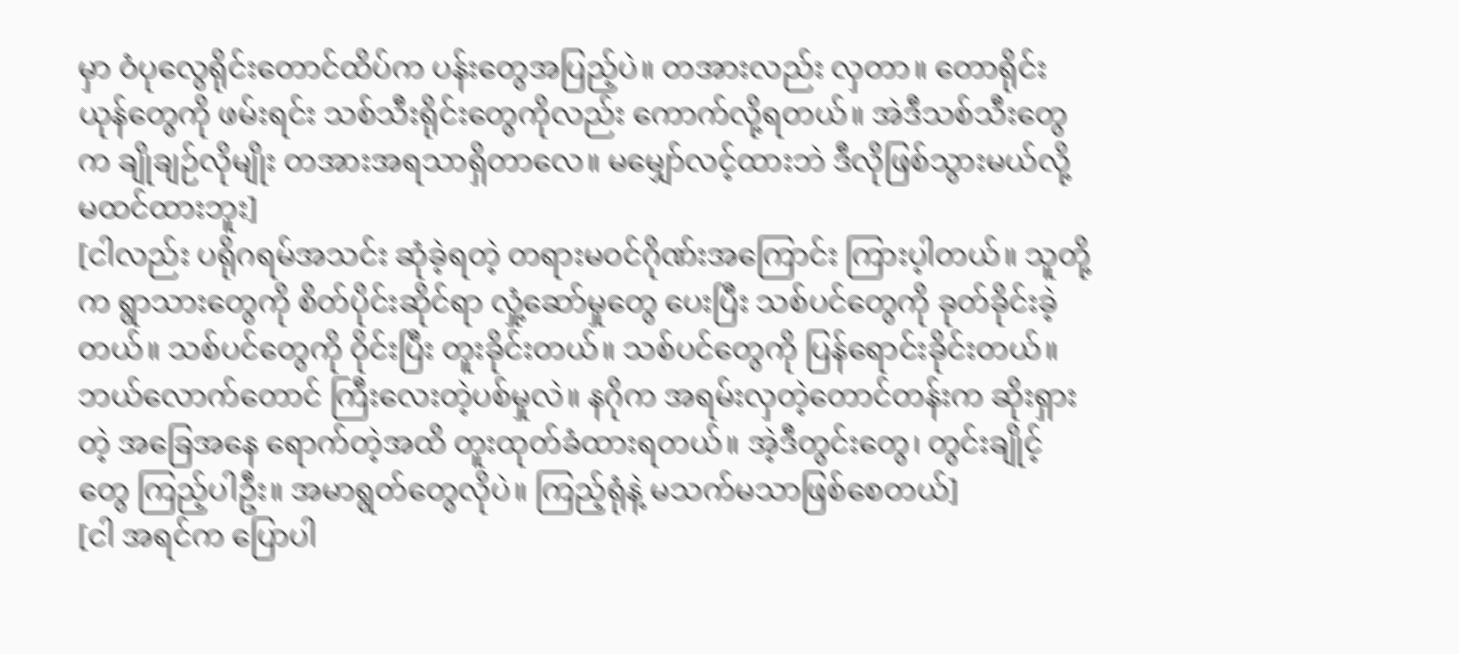မှာ ဝံပုလွေရိုင်းတောင်ထိပ်က ပန်းတွေအပြည့်ပဲ။ တအားလည်း လှတာ။ တောရိုင်းယုန်တွေကို ဖမ်းရင်း သစ်သီးရိုင်းတွေကိုလည်း ကောက်လို့ရတယ်။ အဲဒီသစ်သီးတွေက ချိုချဉ်လိုမျိုး တအားအရသာရှိတာလေ။ မမျှော်လင့်ထားဘဲ ဒီလိုဖြစ်သွားမယ်လို့ မထင်ထားဘူး]
[ငါလည်း ပရိုဂရမ်အသင်း ဆုံခဲ့ရတဲ့ တရားမဝင်ဂိုဏ်းအကြောင်း ကြားပ့ါတယ်။ သူတို့က ရွာသားတွေကို စိတ်ပိုင်းဆိုင်ရာ လှုံ့ဆော်မှုတွေ ပေးပြီး သစ်ပင်တွေကို ခုတ်ခိုင်းခဲ့တယ်။ သစ်ပင်တွေကို ဝိုင်းပြီး တူးခိုင်းတယ်။ သစ်ပင်တွေကို ပြန်ရောင်းခိုင်းတယ်။ ဘယ်လောက်တောင် ကြီးလေးတဲ့ပစ်မှုလဲ။ နဂိုက အရမ်းလှတဲ့တောင်တန်းက ဆိုးရှားတဲ့ အခြေအနေ ရောက်တဲ့အထိ တူးထုတ်ခံထားရတယ်။ အဲ့ဒီတွင်းတွေ၊ တွင်းချိုင့်တွေ ကြည့်ပါဦး။ အမာရွတ်တွေလိုပဲ။ ကြည့်ရုံနဲ့ မသက်မသာဖြစ်စေတယ်]
[ငါ အရင်က ပြောပါ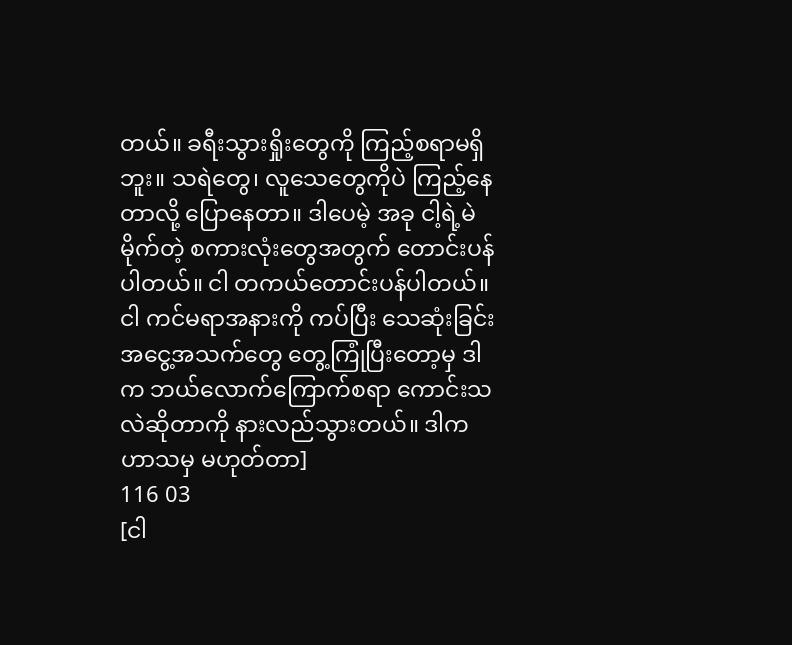တယ်။ ခရီးသွားရှိုးတွေကို ကြည့်စရာမရှိဘူး။ သရဲတွေ၊ လူသေတွေကိုပဲ ကြည့်နေတာလို့ ပြောနေတာ။ ဒါပေမဲ့ အခု ငါ့ရဲ့မဲမိုက်တဲ့ စကားလုံးတွေအတွက် တောင်းပန်ပါတယ်။ ငါ တကယ်တောင်းပန်ပါတယ်။ ငါ ကင်မရာအနားကို ကပ်ပြီး သေဆုံးခြင်း အငွေ့အသက်တွေ တွေ့ကြုံပြီးတော့မှ ဒါက ဘယ်လောက်ကြောက်စရာ ကောင်းသလဲဆိုတာကို နားလည်သွားတယ်။ ဒါက ဟာသမှ မဟုတ်တာ]
116 03
[ငါ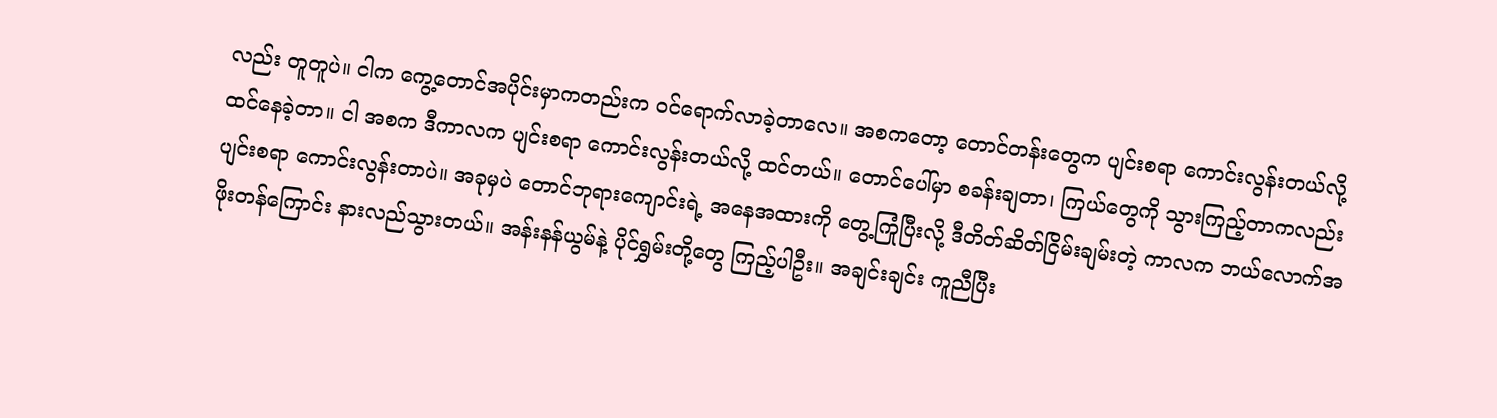လည်း တူတူပဲ။ ငါက ကွေ့တောင်အပိုင်းမှာကတည်းက ဝင်ရောက်လာခဲ့တာလေ။ အစကတော့ တောင်တန်းတွေက ပျင်းစရာ ကောင်းလွန်းတယ်လို့ ထင်နေခဲ့တာ။ ငါ အစက ဒီကာလက ပျင်းစရာ ကောင်းလွန်းတယ်လို့ ထင်တယ်။ တောင်ပေါ်မှာ စခန်းချတာ၊ ကြယ်တွေကို သွားကြည့်တာကလည်း ပျင်းစရာ ကောင်းလွန်းတာပဲ။ အခုမှပဲ တောင်ဘုရားကျောင်းရဲ့ အနေအထားကို တွေ့ကြုံပြီးလို့ ဒီတိတ်ဆိတ်ငြိမ်းချမ်းတဲ့ ကာလက ဘယ်လောက်အဖိုးတန်ကြောင်း နားလည်သွားတယ်။ အန်းနန်ယွမ်နဲ့ ပိုင်ရွှမ်းတို့တွေ ကြည့်ပါဦး။ အချင်းချင်း ကူညီပြီး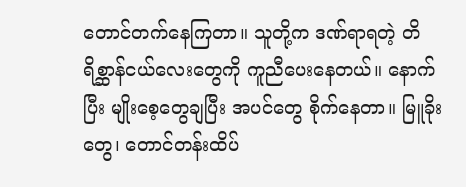တောင်တက်နေကြတာ။ သူတို့က ဒဏ်ရာရတဲ့ တိရိစ္ဆာန်ငယ်လေးတွေကို ကူညီပေးနေတယ်။ နောက်ပြီး မျိုးစေ့တွေချပြီး အပင်တွေ စိုက်နေတာ။ မြူခိုးတွေ၊ တောင်တန်းထိပ်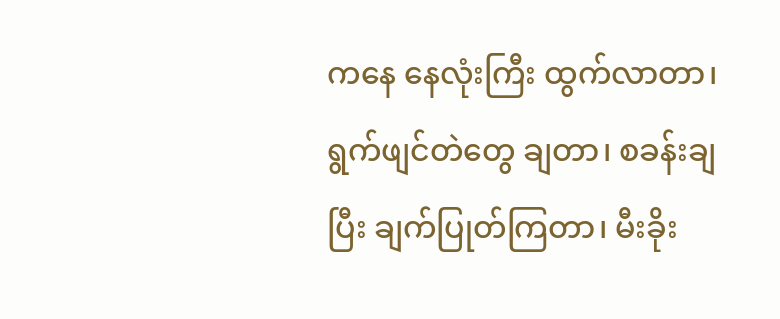ကနေ နေလုံးကြီး ထွက်လာတာ၊ ရွက်ဖျင်တဲတွေ ချတာ၊ စခန်းချပြီး ချက်ပြုတ်ကြတာ၊ မီးခိုး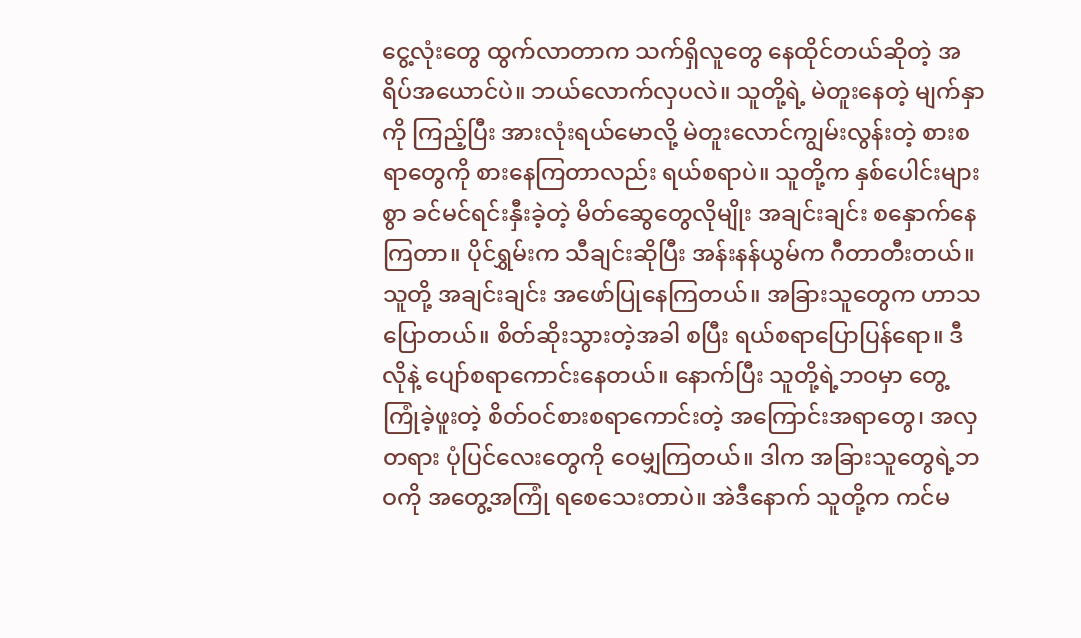ငွေ့လုံးတွေ ထွက်လာတာက သက်ရှိလူတွေ နေထိုင်တယ်ဆိုတဲ့ အရိပ်အယောင်ပဲ။ ဘယ်လောက်လှပလဲ။ သူတို့ရဲ့ မဲတူးနေတဲ့ မျက်နှာကို ကြည့်ပြီး အားလုံးရယ်မောလို့ မဲတူးလောင်ကျွမ်းလွန်းတဲ့ စားစရာတွေကို စားနေကြတာလည်း ရယ်စရာပဲ။ သူတို့က နှစ်ပေါင်းများစွာ ခင်မင်ရင်းနှီးခဲ့တဲ့ မိတ်ဆွေတွေလိုမျိုး အချင်းချင်း စနှောက်နေကြတာ။ ပိုင်ရွှမ်းက သီချင်းဆိုပြီး အန်းနန်ယွမ်က ဂီတာတီးတယ်။ သူတို့ အချင်းချင်း အဖော်ပြုနေကြတယ်။ အခြားသူတွေက ဟာသပြောတယ်။ စိတ်ဆိုးသွားတဲ့အခါ စပြီး ရယ်စရာပြောပြန်ရော။ ဒီလိုနဲ့ ပျော်စရာကောင်းနေတယ်။ နောက်ပြီး သူတို့ရဲ့ဘဝမှာ တွေ့ကြုံခဲ့ဖူးတဲ့ စိတ်ဝင်စားစရာကောင်းတဲ့ အကြောင်းအရာတွေ၊ အလှတရား ပုံပြင်လေးတွေကို ဝေမျှကြတယ်။ ဒါက အခြားသူတွေရဲ့ဘဝကို အတွေ့အကြုံ ရစေသေးတာပဲ။ အဲဒီနောက် သူတို့က ကင်မ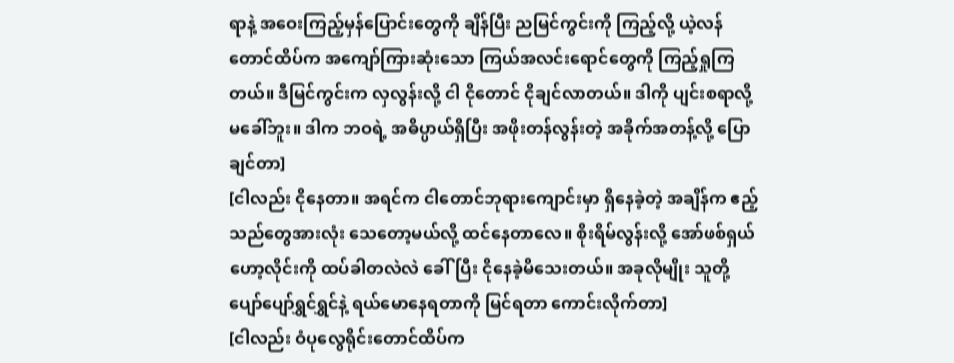ရာနဲ့ အဝေးကြည့်မှန်ပြောင်းတွေကို ချိန်ပြီး ညမြင်ကွင်းကို ကြည့်လို့ ယဲ့လန်တောင်ထိပ်က အကျော်ကြားဆုံးသော ကြယ်အလင်းရောင်တွေကို ကြည့်ရှုကြတယ်။ ဒီမြင်ကွင်းက လှလွန်းလို့ ငါ ငိုတောင် ငိုချင်လာတယ်။ ဒါကို ပျင်းစရာလို့ မခေါ်ဘူး။ ဒါက ဘဝရဲ့ အဓိပ္ပာယ်ရှိပြီး အဖိုးတန်လွန်းတဲ့ အခိုက်အတန့်လို့ ပြောချင်တာ]
[ငါလည်း ငိုနေတာ။ အရင်က ငါတောင်ဘုရားကျောင်းမှာ ရှိနေခဲ့တဲ့ အချိန်က ဧည့်သည်တွေအားလုံး သေတော့မယ်လို့ ထင်နေတာလေ။ စိုးရိမ်လွန်းလို့ အော်ဖစ်ရှယ်ဟော့လိုင်းကို ထပ်ခါတလဲလဲ ခေါ်ပြီး ငိုနေခဲ့မိသေးတယ်။ အခုလိုမျိုး သူတို့ပျော်ပျော်ရွှင်ရွှင်နဲ့ ရယ်မောနေရတာကို မြင်ရတာ ကောင်းလိုက်တာ]
[ငါလည်း ဝံပုလွေရိုင်းတောင်ထိပ်က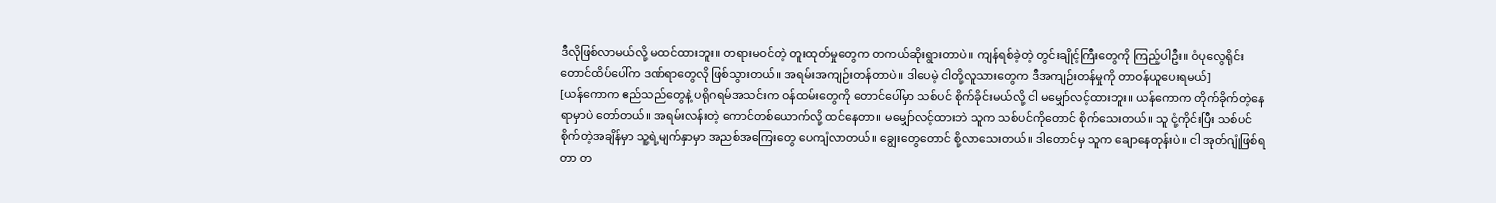ဒီလိုဖြစ်လာမယ်လို့ မထင်ထားဘူး။ တရားမဝင်တဲ့ တူးထုတ်မှုတွေက တကယ်ဆိုးရွားတာပဲ။ ကျန်ရစ်ခဲ့တဲ့ တွင်းချိုင့်ကြီးတွေကို ကြည့်ပါဦး။ ဝံပုလွေရိုင်းတောင်ထိပ်ပေါ်က ဒဏ်ရာတွေလို ဖြစ်သွားတယ်။ အရမ်းအကျဉ်းတန်တာပဲ။ ဒါပေမဲ့ ငါတို့လူသားတွေက ဒီအကျဉ်းတန်မှုကို တာဝန်ယူပေးရမယ်]
[ယန်ကောက ဧည်သည်တွေနဲ့ ပရိုဂရမ်အသင်းက ဝန်ထမ်းတွေကို တောင်ပေါ်မှာ သစ်ပင် စိုက်ခိုင်းမယ်လို့ ငါ မမျှော်လင့်ထားဘူး။ ယန်ကောက တိုက်ခိုက်တဲ့နေရာမှာပဲ တော်တယ်။ အရမ်းလန်းတဲ့ ကောင်တစ်ယောက်လို့ ထင်နေတာ။ မမျှော်လင့်ထားဘဲ သူက သစ်ပင်ကိုတောင် စိုက်သေးတယ်။ သူ ငုံ့ကိုင်းပြီး သစ်ပင်စိုက်တဲ့အချိန်မှာ သူ့ရဲ့မျက်နှာမှာ အညစ်အကြေးတွေ ပေကျံလာတယ်။ ချွေးတွေတောင် စို့လာသေးတယ်။ ဒါတောင်မှ သူက ချောနေတုန်းပဲ။ ငါ အုတ်ဂျုံဖြစ်ရတာ တ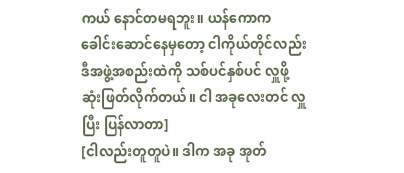ကယ် နောင်တမရဘူး။ ယန်ကောက ခေါင်းဆောင်နေမှတော့ ငါကိုယ်တိုင်လည်း ဒီအဖွဲ့အစည်းထဲကို သစ်ပင်နှစ်ပင် လှူဖို့ ဆုံးဖြတ်လိုက်တယ်။ ငါ အခုလေးတင် လှူပြီး ပြန်လာတာ]
[ငါလည်းတူတူပဲ။ ဒါက အခု အုတ်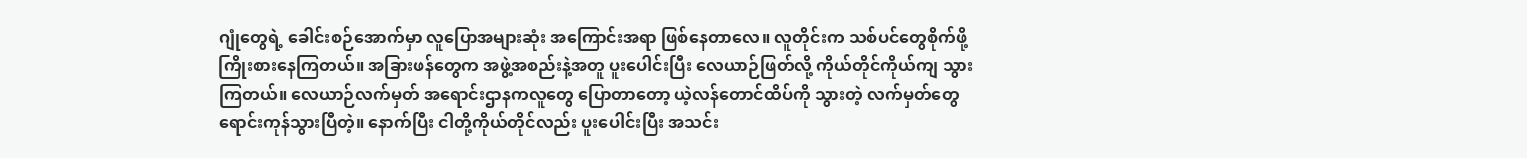ဂျုံတွေရဲ့ ခေါင်းစဉ်အောက်မှာ လူပြောအများဆုံး အကြောင်းအရာ ဖြစ်နေတာလေ။ လူတိုင်းက သစ်ပင်တွေစိုက်ဖို့ ကြိုးစားနေကြတယ်။ အခြားဖန်တွေက အဖွဲ့အစည်းနဲ့အတူ ပူးပေါင်းပြီး လေယာဉ်ဖြတ်လို့ ကိုယ်တိုင်ကိုယ်ကျ သွားကြတယ်။ လေယာဉ်လက်မှတ် အရောင်းဌာနကလူတွေ ပြောတာတော့ ယဲ့လန်တောင်ထိပ်ကို သွားတဲ့ လက်မှတ်တွေ ရောင်းကုန်သွားပြီတဲ့။ နောက်ပြီး ငါတို့ကိုယ်တိုင်လည်း ပူးပေါင်းပြီး အသင်း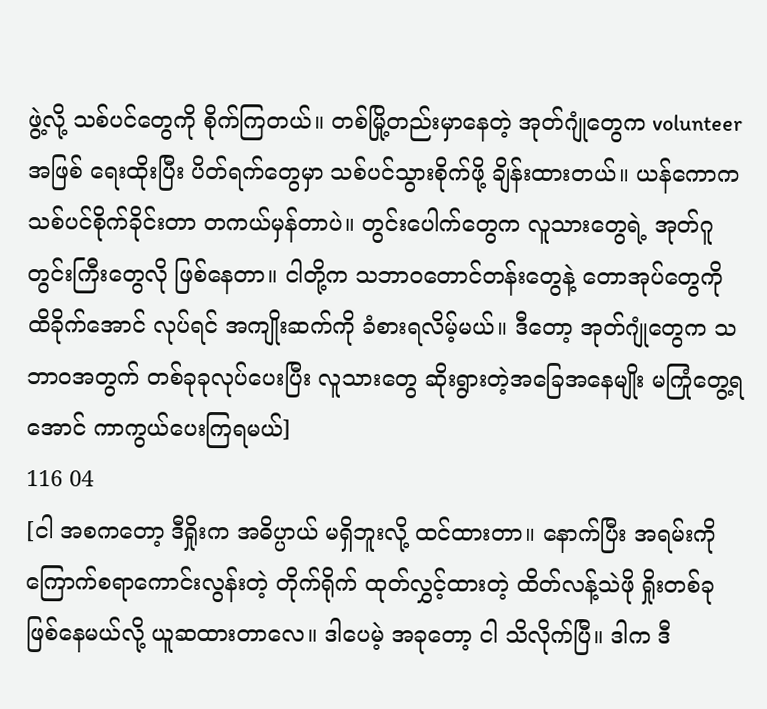ဖွဲ့လို့ သစ်ပင်တွေကို စိုက်ကြတယ်။ တစ်မြို့တည်းမှာနေတဲ့ အုတ်ဂျုံတွေက volunteer အဖြစ် ရေးထိုးပြီး ပိတ်ရက်တွေမှာ သစ်ပင်သွားစိုက်ဖို့ ချိန်းထားတယ်။ ယန်ကောက သစ်ပင်စိုက်ခိုင်းတာ တကယ်မှန်တာပဲ။ တွင်းပေါက်တွေက လူသားတွေရဲ့ အုတ်ဂူတွင်းကြီးတွေလို ဖြစ်နေတာ။ ငါတို့က သဘာဝတောင်တန်းတွေနဲ့ တောအုပ်တွေကို ထိခိုက်အောင် လုပ်ရင် အကျိုးဆက်ကို ခံစားရလိမ့်မယ်။ ဒီတော့ အုတ်ဂျုံတွေက သဘာဝအတွက် တစ်ခုခုလုပ်ပေးပြီး လူသားတွေ ဆိုးရွားတဲ့အခြေအနေမျိုး မကြုံတွေ့ရအောင် ကာကွယ်ပေးကြရမယ်]
116 04
[ငါ အစကတော့ ဒီရှိုးက အဓိပ္ပာယ် မရှိဘူးလို့ ထင်ထားတာ။ နောက်ပြီး အရမ်းကို ကြောက်စရာကောင်းလွန်းတဲ့ တိုက်ရိုက် ထုတ်လွှင့်ထားတဲ့ ထိတ်လန့်သဲဖို ရှိုးတစ်ခု ဖြစ်နေမယ်လို့ ယူဆထားတာလေ။ ဒါပေမဲ့ အခုတော့ ငါ သိလိုက်ပြီ။ ဒါက ဒီ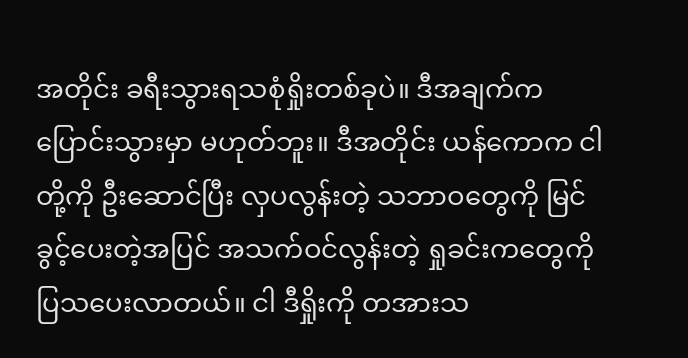အတိုင်း ခရီးသွားရသစုံရှိုးတစ်ခုပဲ။ ဒီအချက်က ပြောင်းသွားမှာ မဟုတ်ဘူး။ ဒီအတိုင်း ယန်ကောက ငါတို့ကို ဦးဆောင်ပြီး လှပလွန်းတဲ့ သဘာဝတွေကို မြင်ခွင့်ပေးတဲ့အပြင် အသက်ဝင်လွန်းတဲ့ ရှုခင်းကတွေကို ပြသပေးလာတယ်။ ငါ ဒီရှိုးကို တအားသ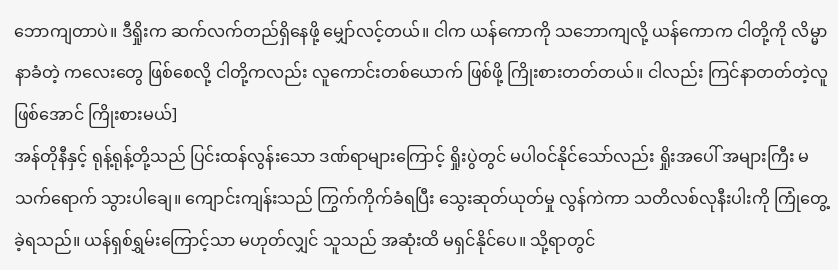ဘောကျတာပဲ။ ဒီရှိုးက ဆက်လက်တည်ရှိနေဖို့ မျှော်လင့်တယ်။ ငါက ယန်ကောကို သဘောကျလို့ ယန်ကောက ငါတို့ကို လိမ္မာနာခံတဲ့ ကလေးတွေ ဖြစ်စေလို့ ငါတို့ကလည်း လူကောင်းတစ်ယောက် ဖြစ်ဖို့ ကြိုးစားတတ်တယ်။ ငါလည်း ကြင်နာတတ်တဲ့လူ ဖြစ်အောင် ကြိုးစားမယ်]
အန်တိုနီနှင့် ရုန့်ရုန့်တို့သည် ပြင်းထန်လွန်းသော ဒဏ်ရာများကြောင့် ရှိုးပွဲတွင် မပါဝင်နိုင်သော်လည်း ရှိုးအပေါ် အများကြီး မသက်ရောက် သွားပါချေ။ ကျောင်းကျန်းသည် ကြွက်ကိုက်ခံရပြီး သွေးဆုတ်ယုတ်မှု လွန်ကဲကာ သတိလစ်လုနီးပါးကို ကြုံတွေ့ခဲ့ရသည်။ ယန်ရှစ်ရွှမ်းကြောင့်သာ မဟုတ်လျှင် သူသည် အဆုံးထိ မရှင်နိုင်ပေ။ သို့ရာတွင်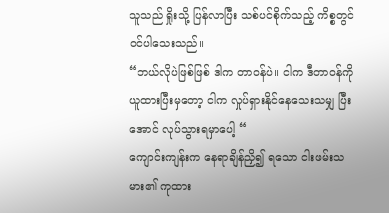သူသည် ရှိုးသို့ ပြန်လာပြီး သစ်ပင်စိုက်သည့် ကိစ္စတွင် ဝင်ပါသေးသည်။
“ဘယ်လိုပဲဖြစ်ဖြစ် ဒါက တာဝန်ပဲ။ ငါက ဒီတာဝန်ကို ယူထားပြီးမှတော့ ငါက လှုပ်ရှားနိုင်နေသေးသမျှ ပြီးအောင် လုပ်သွားရမှာပေါ့ “
ကျောင်းကျန်းက နေရာချိန်ညှိ၍ ရသော ငါးဖမ်းသမား၏ ကုထား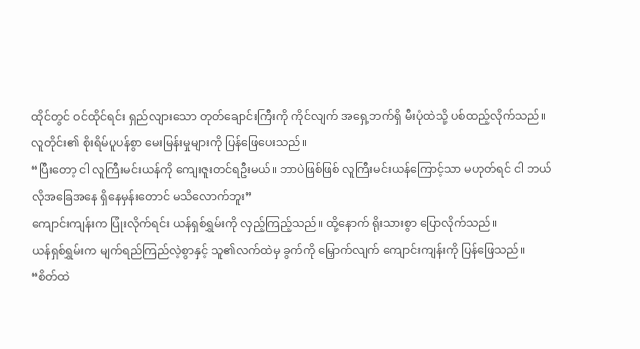ထိုင်တွင် ဝင်ထိုင်ရင်း ရှည်လျားသော တုတ်ချောင်းကြီးကို ကိုင်လျက် အရှေ့ဘက်ရှိ မီးပုံထဲသို့ ပစ်ထည့်လိုက်သည်။ လူတိုင်း၏ စိုးရိမ်ပူပန်စွာ မေးမြန်းမှုများကို ပြန်ဖြေပေးသည်။
“ပြီးတော့ ငါ လူကြီးမင်းယန်ကို ကျေးဇူးတင်ရဦးမယ်။ ဘာပဲဖြစ်ဖြစ် လူကြီးမင်းယန်ကြောင့်သာ မဟုတ်ရင် ငါ ဘယ်လိုအခြေအနေ ရှိနေမှန်းတောင် မသိလောက်ဘူး”
ကျောင်းကျန်းက ပြုံးလိုက်ရင်း ယန်ရှစ်ရွှမ်းကို လှည့်ကြည့်သည်။ ထို့နောက် ရိုးသားစွာ ပြောလိုက်သည်။
ယန်ရှစ်ရွှမ်းက မျက်ရည်ကြည်လဲ့စွာနှင့် သူ၏လက်ထဲမှ ခွက်ကို မြှောက်လျက် ကျောင်းကျန်းကို ပြန်ဖြေသည်။
“စိတ်ထဲ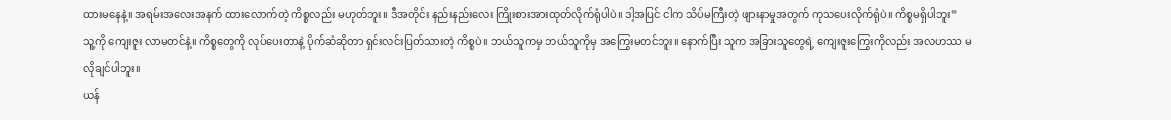ထားမနေနဲ့။ အရမ်းအလေးအနက် ထားလောက်တဲ့ ကိစ္စလည်း မဟုတ်ဘူး။ ဒီအတိုင်း နည်းနည်းလေး ကြိုးစားအားထုတ်လိုက်ရုံပါပဲ။ ဒါ့အပြင် ငါက သိပ်မကြီးတဲ့ ဖျားနာမှုအတွက် ကုသပေးလိုက်ရုံပဲ။ ကိစ္စမရှိပါဘူး”
သူ့ကို ကျေးဇူး လာမတင်နဲ့။ ကိစ္စတွေကို လုပ်ပေးတာနဲ့ ပိုက်ဆံဆိုတာ ရှင်းလင်းပြတ်သားတဲ့ ကိစ္စပဲ။ ဘယ်သူကမှ ဘယ်သူကိုမှ အကြွေးမတင်ဘူး။ နောက်ပြီး သူက အခြားသူတွေရဲ့ ကျေးဇူးကြွေးကိုလည်း အလဟဿ မလိုချင်ပါဘူး။
ယန်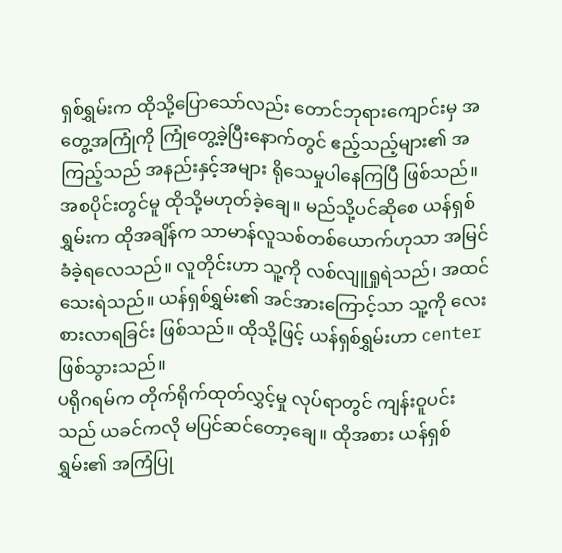ရှစ်ရွှမ်းက ထိုသို့ပြောသော်လည်း တောင်ဘုရားကျောင်းမှ အတွေ့အကြုံကို ကြုံတွေ့ခဲ့ပြီးနောက်တွင် ဧည့်သည့်များ၏ အကြည့်သည် အနည်းနှင့်အများ ရိုသေမှုပါနေကြပြီ ဖြစ်သည်။ အစပိုင်းတွင်မူ ထိုသို့မဟုတ်ခဲ့ချေ။ မည်သို့ပင်ဆိုစေ ယန်ရှစ်ရွှမ်းက ထိုအချိန်က သာမာန်လူသစ်တစ်ယောက်ဟုသာ အမြင်ခံခဲ့ရလေသည်။ လူတိုင်းဟာ သူ့ကို လစ်လျူရှုရဲသည်၊ အထင်သေးရဲသည်။ ယန်ရှစ်ရွှမ်း၏ အင်အားကြောင့်သာ သူ့ကို လေးစားလာရခြင်း ဖြစ်သည်။ ထိုသို့ဖြင့် ယန်ရှစ်ရွှမ်းဟာ center ဖြစ်သွားသည်။
ပရိုဂရမ်က တိုက်ရိုက်ထုတ်လွှင့်မှု လုပ်ရာတွင် ကျန်းဝူပင်းသည် ယခင်ကလို မပြင်ဆင်တော့ချေ။ ထိုအစား ယန်ရှစ်ရွှမ်း၏ အကြံပြု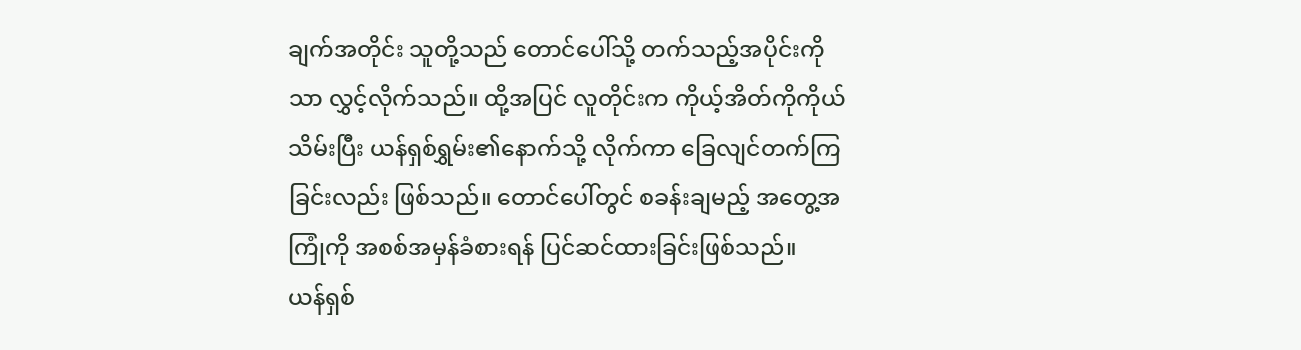ချက်အတိုင်း သူတို့သည် တောင်ပေါ်သို့ တက်သည့်အပိုင်းကိုသာ လွှင့်လိုက်သည်။ ထို့အပြင် လူတိုင်းက ကိုယ့်အိတ်ကိုကိုယ် သိမ်းပြီး ယန်ရှစ်ရွှမ်း၏နောက်သို့ လိုက်ကာ ခြေလျင်တက်ကြခြင်းလည်း ဖြစ်သည်။ တောင်ပေါ်တွင် စခန်းချမည့် အတွေ့အကြုံကို အစစ်အမှန်ခံစားရန် ပြင်ဆင်ထားခြင်းဖြစ်သည်။
ယန်ရှစ်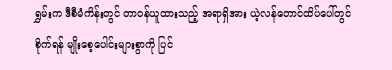ရွှမ်းက ဒီစီမံကိန်းတွင် တာဝန်ယူထားသည့် အရာရှိအား ယဲ့လန်တောင်ထိပ်ပေါ်တွင် စိုက်ရန် မျိုးစေ့ပေါင်းများစွာကို ပြင်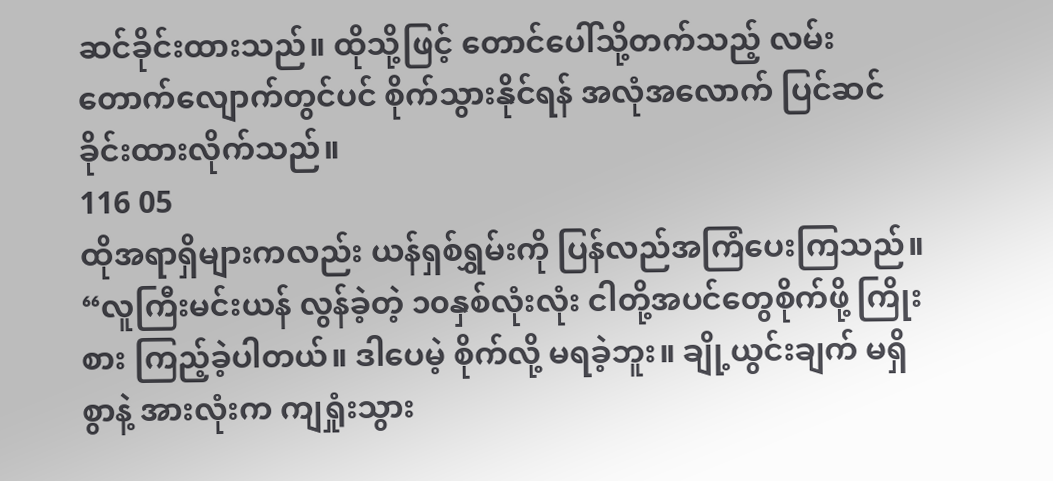ဆင်ခိုင်းထားသည်။ ထိုသို့ဖြင့် တောင်ပေါ်သို့တက်သည့် လမ်းတောက်လျောက်တွင်ပင် စိုက်သွားနိုင်ရန် အလုံအလောက် ပြင်ဆင် ခိုင်းထားလိုက်သည်။
116 05
ထိုအရာရှိများကလည်း ယန်ရှစ်ရွှမ်းကို ပြန်လည်အကြံပေးကြသည်။
“လူကြီးမင်းယန် လွန်ခဲ့တဲ့ ၁၀နှစ်လုံးလုံး ငါတို့အပင်တွေစိုက်ဖို့ ကြိုးစား ကြည့်ခဲ့ပါတယ်။ ဒါပေမဲ့ စိုက်လို့ မရခဲ့ဘူး။ ချို့ယွင်းချက် မရှိစွာနဲ့ အားလုံးက ကျရှုံးသွား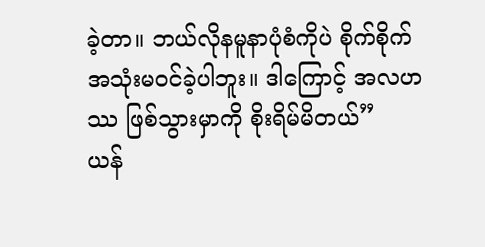ခဲ့တာ။ ဘယ်လိုနမူနာပုံစံကိုပဲ စိုက်စိုက် အသုံးမဝင်ခဲ့ပါဘူး။ ဒါကြောင့် အလဟဿ ဖြစ်သွားမှာကို စိုးရိမ်မိတယ်”
ယန်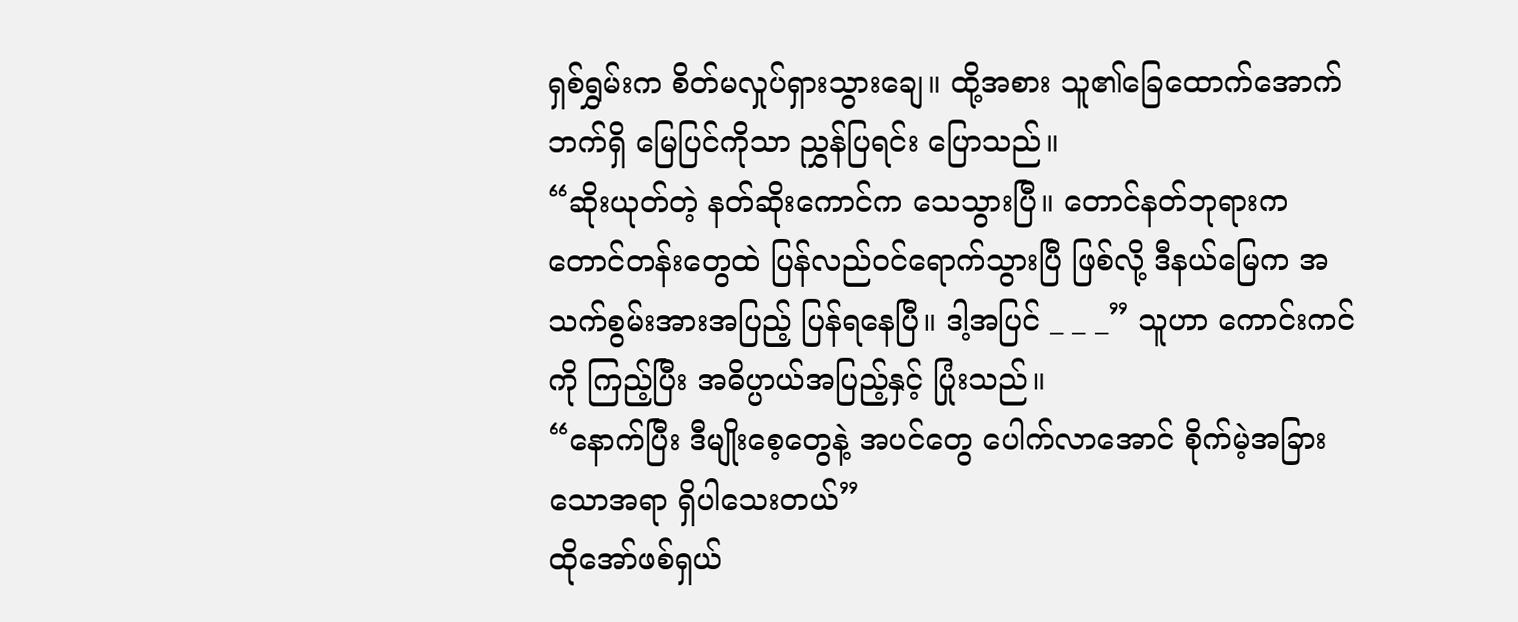ရှစ်ရွှမ်းက စိတ်မလှုပ်ရှားသွားချေ။ ထို့အစား သူ၏ခြေထောက်အောက်ဘက်ရှိ မြေပြင်ကိုသာ ညွှန်ပြရင်း ပြောသည်။
“ဆိုးယုတ်တဲ့ နတ်ဆိုးကောင်က သေသွားပြီ။ တောင်နတ်ဘုရားက တောင်တန်းတွေထဲ ပြန်လည်ဝင်ရောက်သွားပြီ ဖြစ်လို့ ဒီနယ်မြေက အသက်စွမ်းအားအပြည့် ပြန်ရနေပြီ။ ဒါ့အပြင် _ _ _” သူဟာ ကောင်းကင်ကို ကြည့်ပြီး အဓိပ္ပာယ်အပြည့်နှင့် ပြုံးသည်။
“နောက်ပြီး ဒီမျိုးစေ့တွေနဲ့ အပင်တွေ ပေါက်လာအောင် စိုက်မဲ့အခြားသောအရာ ရှိပါသေးတယ်”
ထိုအော်ဖစ်ရှယ်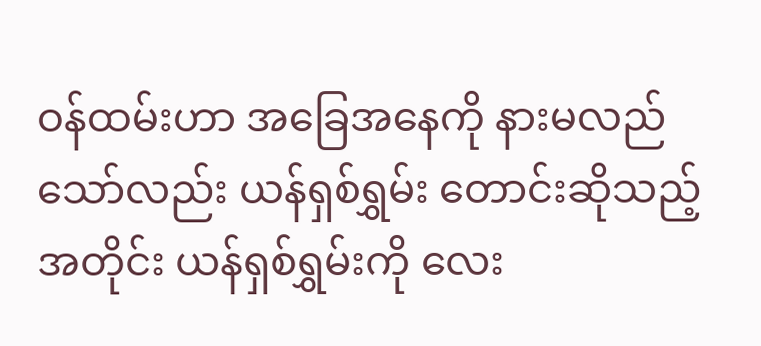ဝန်ထမ်းဟာ အခြေအနေကို နားမလည်သော်လည်း ယန်ရှစ်ရွှမ်း တောင်းဆိုသည့်အတိုင်း ယန်ရှစ်ရွှမ်းကို လေး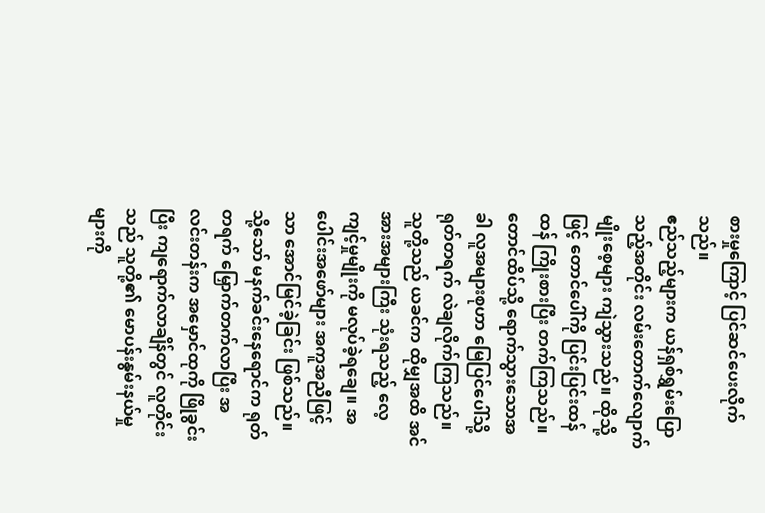စားမှုကြောင့် ပြင်ဆင်ပေးလိုက်သည်။
ဧည်သည့်များက ယန်ရှစ်ရွှမ်းပြောသည့်အတိုင်း လမ်းတောက်လျောက် မျိုးစေ့များ ကျဲသွားသည်။ ထိုသို့ဖြင့် တောင်ပေါ်ကို ပြင်းပြင်းထန်ထန် ကြိုးစားပြီး တက်ကြသည်။
တောင်ထိပ်သို့ ရောက်သွားသောအခါ လူအများစုဟာ မြေပြင်ပေါ်သို့ ရုတ်တရက် လဲချလိုက်ကြသည်။ သူတို့သည် ယခင်က ထိုမျှအထိ အင်အားအများကြီး သုံးရသည့် လေ့ကျင့်မှုမျိုးကို မလုပ်ခဲ့ရချေ။ အပေါင်းအဖော်များ အကူအညီဖြင့်သာ အောင်မြင်ခဲ့ခြင်း ဖြစ်သည်။ သို့သော် မနက်ခင်းနေရောင်က ရုတ်တရက် မြှောက်တက်လာပြီး အလင်းတန်းက အမှောင်ထုကို ဖြိုခွင်းပြီး ကျရောက်လာချိန်တွင် လူတိုင်းသည် သူတို့၏ မောပန်းနွမ်းနယ်မှုများကို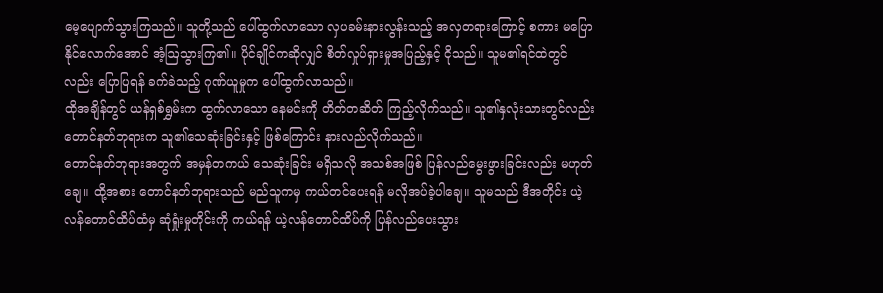မေ့ပျောက်သွားကြသည်။ သူတို့သည် ပေါ်ထွက်လာသော လှပခမ်းနားလွန်းသည့် အလှတရားကြောင့် စကား မပြောနိုင်လောက်အောင် အံ့ဩသွားကြ၏။ ပိုင်ချိုင်ကဆိုလျှင် စိတ်လှုပ်ရှားမှုအပြည့်နှင့် ငိုသည်။ သူမ၏ရင်ထဲတွင်လည်း ပြောပြရန် ခက်ခဲသည့် ဂုဏ်ယူမှုက ပေါ်ထွက်လာသည်။
ထိုအချိန်တွင် ယန်ရှစ်ရွှမ်းက ထွက်လာသော နေမင်းကို တိတ်တဆိတ် ကြည့်လိုက်သည်။ သူ၏နှလုံးသားတွင်လည်း တောင်နတ်ဘုရားက သူ၏သေဆုံးခြင်းနှင့် ဖြစ်ကြောင်း နားလည်လိုက်သည်။
တောင်နတ်ဘုရားအတွက် အမှန်တကယ် သေဆုံးခြင်း မရှိသလို အသစ်အဖြစ် ပြန်လည်မွေးဖွားခြင်းလည်း မဟုတ်ချေ။ ထို့အစား တောင်နတ်ဘုရားသည် မည်သူကမှ ကယ်တင်ပေးရန် မလိုအပ်ခဲ့ပါချေ။ သူမသည် ဒီအတိုင်း ယဲ့လန်တောင်ထိပ်ထံမှ ဆုံရှုံးမှုတိုင်းကို ကယ်ရန် ယဲ့လန်တောင်ထိပ်ကို ပြန်လည်ပေးသွား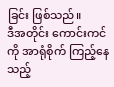ခြင်း ဖြစ်သည်။
ဒီအတိုင်း ကောင်းကင်ကို အာရုံစိုက် ကြည့်နေသည့်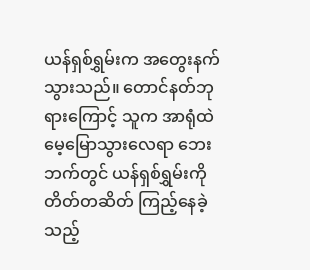ယန်ရှစ်ရွှမ်းက အတွေးနက် သွားသည်။ တောင်နတ်ဘုရားကြောင့် သူက အာရုံထဲ မေ့မြောသွားလေရာ ဘေးဘက်တွင် ယန်ရှစ်ရွှမ်းကို တိတ်တဆိတ် ကြည့်နေခဲ့သည့်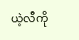ယဲ့လီကို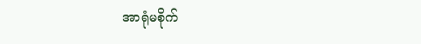အာရုံမစိုက်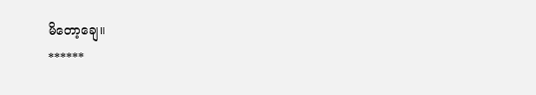မိတော့ချေ။
******